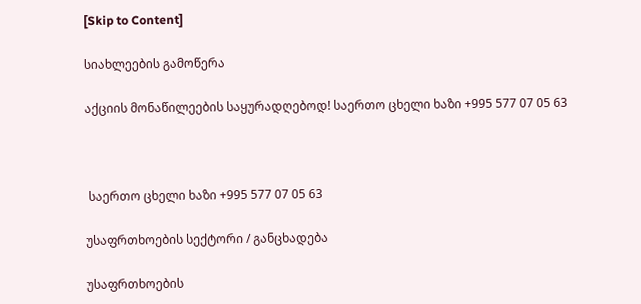[Skip to Content]

სიახლეების გამოწერა

აქციის მონაწილეების საყურადღებოდ! საერთო ცხელი ხაზი +995 577 07 05 63



 საერთო ცხელი ხაზი +995 577 07 05 63

უსაფრთხოების სექტორი / განცხადება

უსაფრთხოების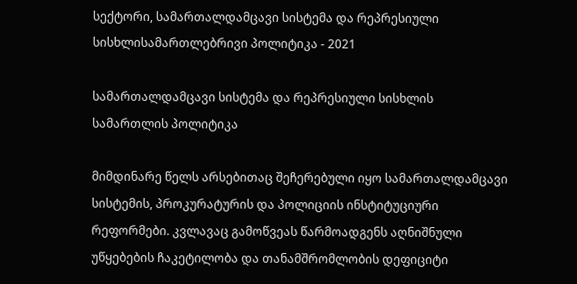სექტორი, სამართალდამცავი სისტემა და რეპრესიული სისხლისამართლებრივი პოლიტიკა - 2021

სამართალდამცავი სისტემა და რეპრესიული სისხლის სამართლის პოლიტიკა

მიმდინარე წელს არსებითაც შეჩერებული იყო სამართალდამცავი სისტემის, პროკურატურის და პოლიციის ინსტიტუციური რეფორმები. კვლავაც გამოწვეას წარმოადგენს აღნიშნული უწყებების ჩაკეტილობა და თანამშრომლობის დეფიციტი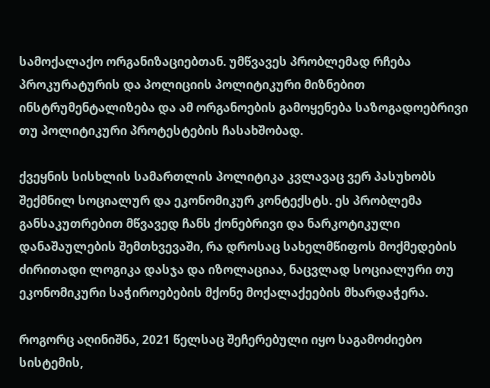სამოქალაქო ორგანიზაციებთან. უმწვავეს პრობლემად რჩება პროკურატურის და პოლიციის პოლიტიკური მიზნებით ინსტრუმენტალიზება და ამ ორგანოების გამოყენება საზოგადოებრივი თუ პოლიტიკური პროტესტების ჩასახშობად.

ქვეყნის სისხლის სამართლის პოლიტიკა კვლავაც ვერ პასუხობს შექმნილ სოციალურ და ეკონომიკურ კონტექსტს. ეს პრობლემა განსაკუთრებით მწვავედ ჩანს ქონებრივი და ნარკოტიკული დანაშაულების შემთხვევაში, რა დროსაც სახელმწიფოს მოქმედების ძირითადი ლოგიკა დასჯა და იზოლაციაა, ნაცვლად სოციალური თუ ეკონომიკური საჭიროებების მქონე მოქალაქეების მხარდაჭერა.

როგორც აღინიშნა, 2021 წელსაც შეჩერებული იყო საგამოძიებო სისტემის,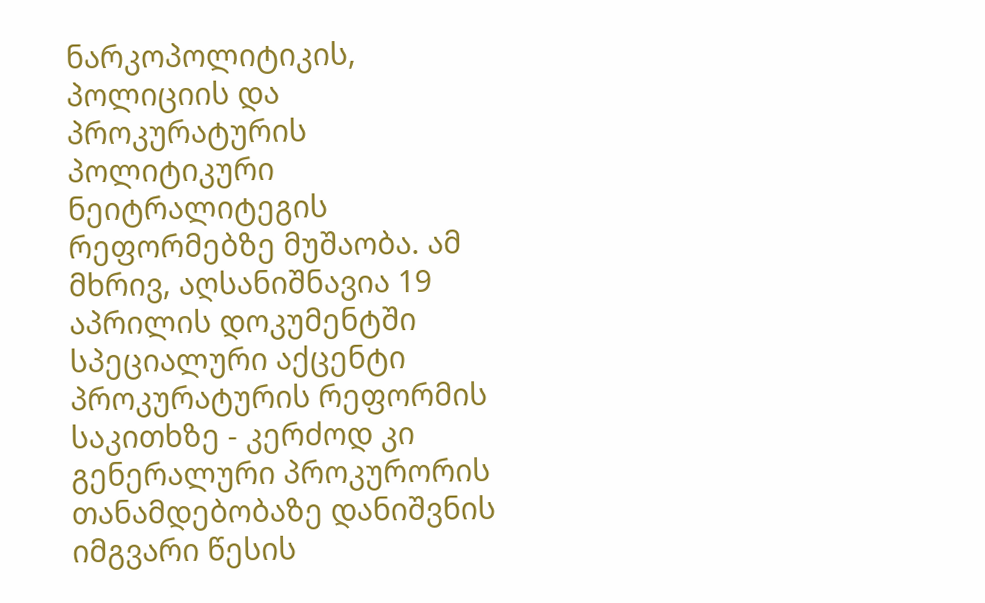ნარკოპოლიტიკის, პოლიციის და პროკურატურის პოლიტიკური ნეიტრალიტეგის რეფორმებზე მუშაობა. ამ მხრივ, აღსანიშნავია 19 აპრილის დოკუმენტში სპეციალური აქცენტი პროკურატურის რეფორმის საკითხზე - კერძოდ კი გენერალური პროკურორის თანამდებობაზე დანიშვნის იმგვარი წესის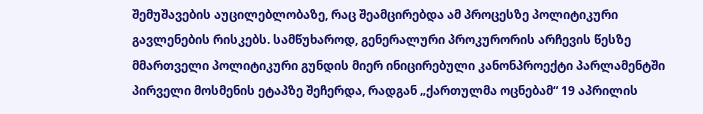შემუშავების აუცილებლობაზე, რაც შეამცირებდა ამ პროცესზე პოლიტიკური გავლენების რისკებს. სამწუხაროდ, გენერალური პროკურორის არჩევის წესზე მმართველი პოლიტიკური გუნდის მიერ ინიცირებული კანონპროექტი პარლამენტში პირველი მოსმენის ეტაპზე შეჩერდა, რადგან „ქართულმა ოცნებამ“ 19 აპრილის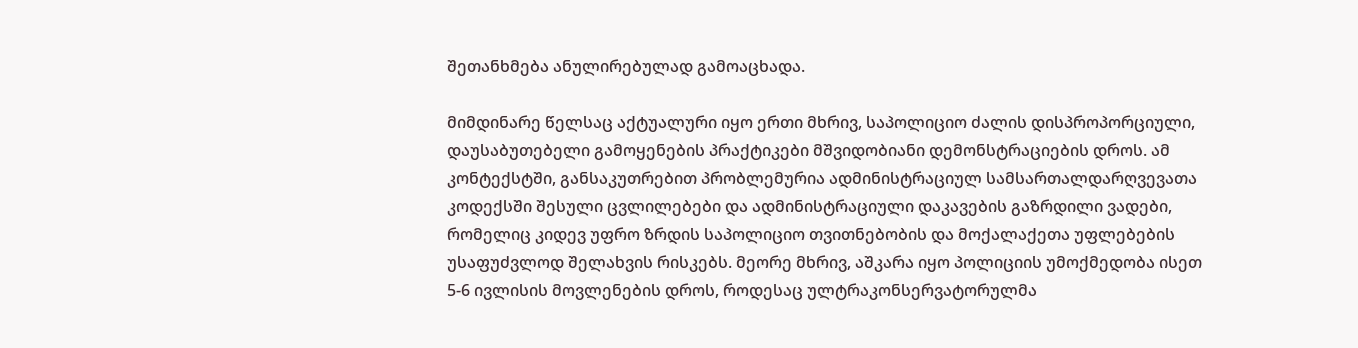შეთანხმება ანულირებულად გამოაცხადა.

მიმდინარე წელსაც აქტუალური იყო ერთი მხრივ, საპოლიციო ძალის დისპროპორციული, დაუსაბუთებელი გამოყენების პრაქტიკები მშვიდობიანი დემონსტრაციების დროს. ამ კონტექსტში, განსაკუთრებით პრობლემურია ადმინისტრაციულ სამსართალდარღვევათა კოდექსში შესული ცვლილებები და ადმინისტრაციული დაკავების გაზრდილი ვადები, რომელიც კიდევ უფრო ზრდის საპოლიციო თვითნებობის და მოქალაქეთა უფლებების უსაფუძვლოდ შელახვის რისკებს. მეორე მხრივ, აშკარა იყო პოლიციის უმოქმედობა ისეთ 5-6 ივლისის მოვლენების დროს, როდესაც ულტრაკონსერვატორულმა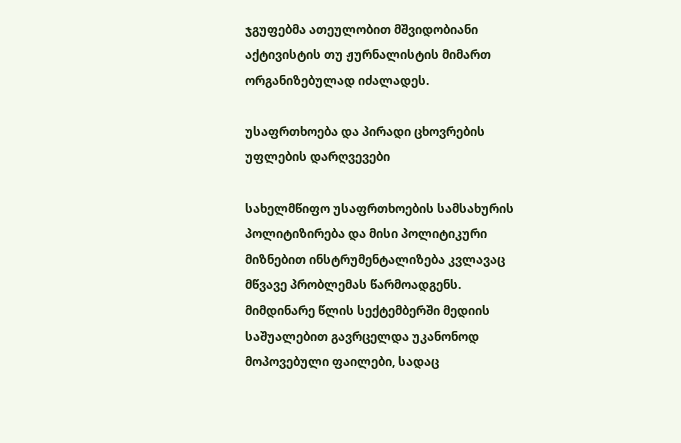ჯგუფებმა ათეულობით მშვიდობიანი აქტივისტის თუ ჟურნალისტის მიმართ ორგანიზებულად იძალადეს.

უსაფრთხოება და პირადი ცხოვრების უფლების დარღვევები

სახელმწიფო უსაფრთხოების სამსახურის პოლიტიზირება და მისი პოლიტიკური მიზნებით ინსტრუმენტალიზება კვლავაც მწვავე პრობლემას წარმოადგენს. მიმდინარე წლის სექტემბერში მედიის საშუალებით გავრცელდა უკანონოდ მოპოვებული ფაილები, სადაც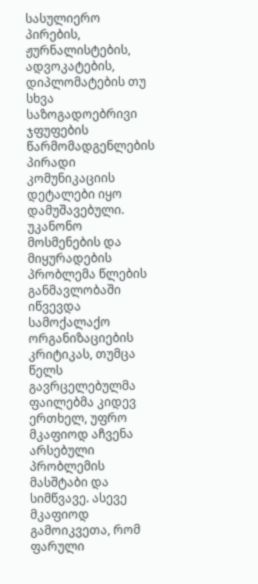სასულიერო პირების, ჟურნალისტების, ადვოკატების, დიპლომატების თუ სხვა საზოგადოებრივი ჯფუფების წარმომადგენლების პირადი კომუნიკაციის დეტალები იყო დამუშავებული. უკანონო მოსმენების და მიყურადების პრობლემა წლების განმავლობაში იწვევდა სამოქალაქო ორგანიზაციების კრიტიკას, თუმცა წელს გავრცელებულმა ფაილებმა კიდევ ერთხელ, უფრო მკაფიოდ აჩვენა არსებული პრობლემის მასშტაბი და სიმწვავე. ასევე მკაფიოდ გამოიკვეთა, რომ ფარული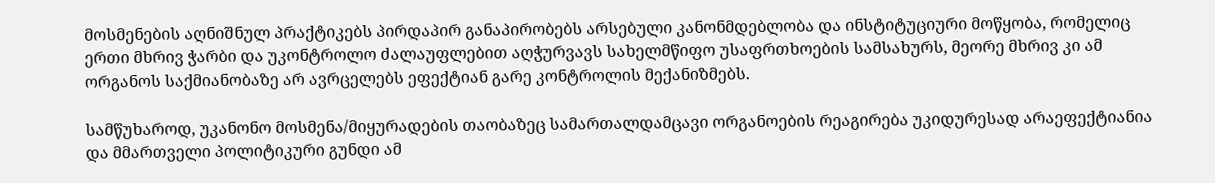მოსმენების აღნიშნულ პრაქტიკებს პირდაპირ განაპირობებს არსებული კანონმდებლობა და ინსტიტუციური მოწყობა, რომელიც ერთი მხრივ ჭარბი და უკონტროლო ძალაუფლებით აღჭურვავს სახელმწიფო უსაფრთხოების სამსახურს, მეორე მხრივ კი ამ ორგანოს საქმიანობაზე არ ავრცელებს ეფექტიან გარე კონტროლის მექანიზმებს.

სამწუხაროდ, უკანონო მოსმენა/მიყურადების თაობაზეც სამართალდამცავი ორგანოების რეაგირება უკიდურესად არაეფექტიანია და მმართველი პოლიტიკური გუნდი ამ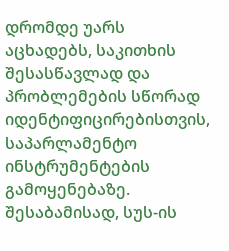დრომდე უარს აცხადებს, საკითხის შესასწავლად და პრობლემების სწორად იდენტიფიცირებისთვის, საპარლამენტო ინსტრუმენტების გამოყენებაზე. შესაბამისად, სუს-ის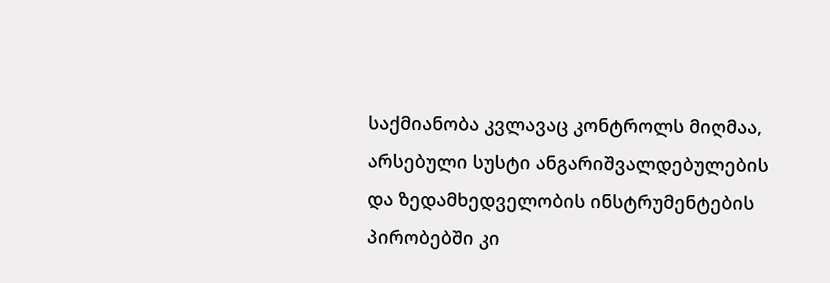საქმიანობა კვლავაც კონტროლს მიღმაა, არსებული სუსტი ანგარიშვალდებულების და ზედამხედველობის ინსტრუმენტების პირობებში კი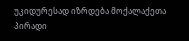უკიდურესად იზრდება მოქალაქეთა პირადი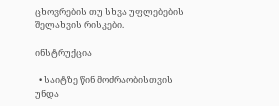ცხოვრების თუ სხვა უფლებების შელახვის რისკები.

ინსტრუქცია

  • საიტზე წინ მოძრაობისთვის უნდა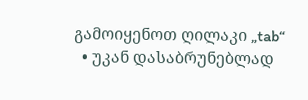გამოიყენოთ ღილაკი „tab“
  • უკან დასაბრუნებლად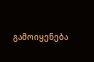გამოიყენება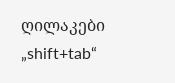ღილაკები „shift+tab“